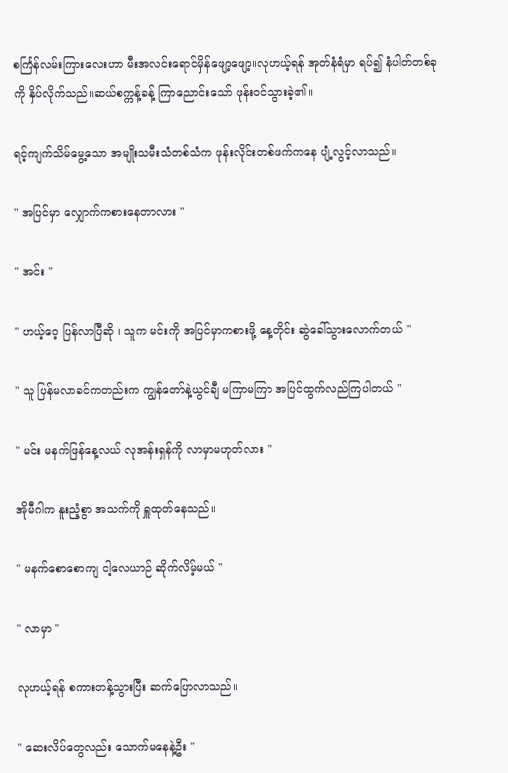စင်္ကြန်လမ်းကြားလေးဟာ မီးအလင်းရောင်မှိန်ဖျော့ဖျော့။လုဟယ့်ရန် အုတ်နံရံမှာ ရပ်၍ နံပါတ်တစ်ခုကို နှိပ်လိုက်သည်။ဆယ်စက္ကန့်ခန့် ကြာညောင်းသော် ဖုန်း၀င်သွားခဲ့၏။

ရင့်ကျက်သိမ်မွေ့သော အမျိုးသမီးသံတစ်သံက ဖုန်းလိုင်းတစ်ဖက်ကနေ ပျံ့လွင့်လာသည်။

" အပြင်မှာ လျှောက်ကစားနေတာလား "

" အင်း "

" ဟယ့်ဝေ့ ပြန်လာပြီဆို ၊ သူက မင်းကို အပြင်မှာကစားဖို့ နေ့တိုင်း ဆွဲခေါ်သွားလောက်တယ် "

" သူ ပြန်မလာခင်ကတည်းက ကျွန်တော်နဲ့ယွင်ချီ မကြာမကြာ အပြင်ထွက်လည်ကြပါတယ် "

" မင်း မနက်ဖြန်နေ့လယ် လုအန်းရှန်ကို လာမှာမဟုတ်လား "

အိုမီဂါက နူးညံ့စွာ အသက်ကို ရှူထုတ်နေသည်။

" မနက်စောစောကျ ငါ့လေယာဉ် ဆိုက်လိမ့်မယ် "

" လာမှာ "

လုဟယ့်ရန် စကားတန့်သွားပြီး ဆက်ပြောလာသည်။

" ဆေးလိပ်တွေလည်း သောက်မနေနဲ့ဦး "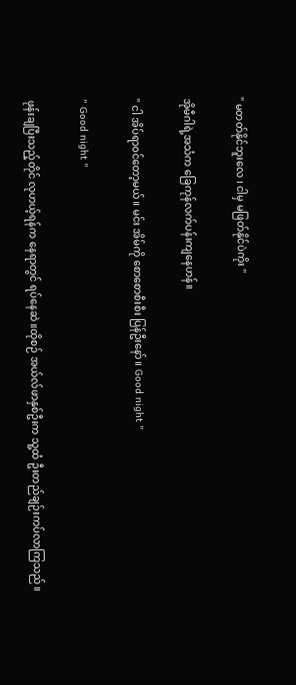" မတတ်နိုင်ဘူးလေ ၊ ငါမှ မဖြတ်နိုင်ပဲကိုး "

အိုမီဂါရဲ့အသံက ခြေကုန်လက်ပန်းကျနေဟန်။

" ငါ အိပ်ရာ၀င်တော့မယ်။ မင်း အိမ်ကို စောစောစီးစီး ပြန်ဦးနော်။ Good night "

" Good night "

ဖုန်းချပြီးသည့်တိုင် လုဟယ့်ရန်က နေရာတွင် ရပ်နေဆဲ။ထိုစဉ် အယ်လ်ဖာနှစ်ဦးက သူ့ထံ ဦးတည်ချဉ်းကပ်လာကြသည်။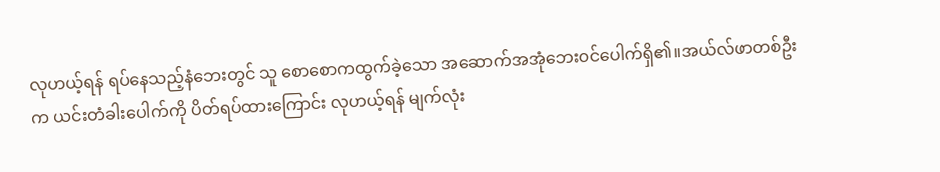လုဟယ့်ရန် ရပ်နေသည့်နံဘေးတွင် သူ စောစောကထွက်ခဲ့သော အဆောက်အအုံဘေး၀င်ပေါက်ရှိ၏။အယ်လ်ဖာတစ်ဦးက ယင်းတံခါးပေါက်ကို ပိတ်ရပ်ထားကြောင်း လုဟယ့်ရန် မျက်လုံး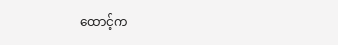ထောင့်က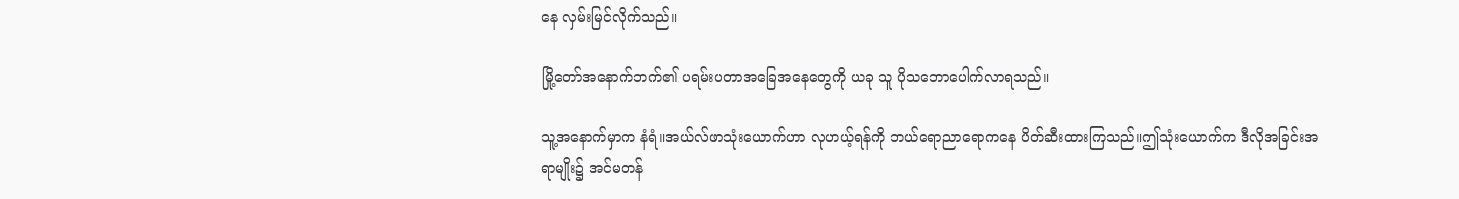နေ လှမ်းမြင်လိုက်သည်။

မြို့တော်အနောက်ဘက်၏ ပရမ်းပတာအခြေအနေတွေကို ယခု သူ ပိုသဘောပေါက်လာရသည်။

သူ့အနောက်မှာက နံရံ။အယ်လ်ဖာသုံးယောက်ဟာ လုဟယ့်ရန်ကို ဘယ်ရောညာရောကနေ ပိတ်ဆီးထားကြသည်။ဤသုံးယောက်က ဒီလိုအခြင်းအရာမျိုး၌ အင်မတန်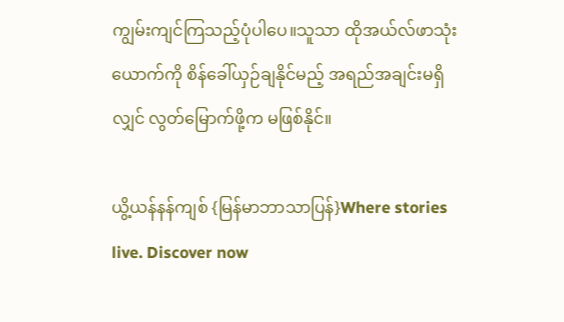ကျွမ်းကျင်ကြသည့်ပုံပါပေ။သူသာ ထိုအယ်လ်ဖာသုံးယောက်ကို စိန်ခေါ်ယှဉ်ချနိုင်မည့် အရည်အချင်းမရှိလျှင် လွတ်မြောက်ဖို့က မဖြစ်နိုင်။

ယွိ့ယန်နန်ကျစ် {မြန်မာဘာသာပြန်}Where stories live. Discover now